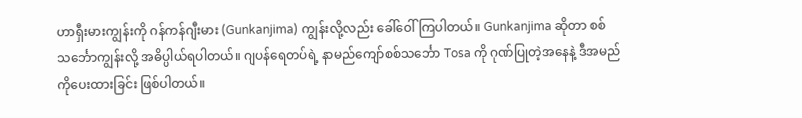ဟာရှီးမားကျွန်းကို ဂန်ကန်ဂျီးမား (Gunkanjima) ကျွန်းလို့လည်း ခေါ်ဝေါ်ကြပါတယ်။ Gunkanjima ဆိုတာ စစ်သင်္ဘောကျွန်းလို့ အဓိပ္ပါယ်ရပါတယ်။ ဂျပန်ရေတပ်ရဲ့ နာမည်ကျော်စစ်သင်္ဘော Tosa ကို ဂုဏ်ပြုတဲ့အနေနဲ့ ဒီအမည်ကိုပေးထားခြင်း ဖြစ်ပါတယ်။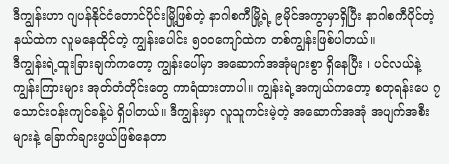ဒီကျွန်းဟာ ဂျပန်နိုင်ငံတောင်ပိုင်းမြို့ဖြစ်တဲ့ နာဂါစကီမြို့ရဲ့ ၉မိုင်အကွာမှာရှိပြီး နာဂါစကီပိုင်တဲ့နယ်ထဲက လူမနေထိုင်တဲ့ ကျွန်းပေါင်း ၅၀၀ကျော်ထဲက တစ်ကျွန်းဖြစ်ပါတယ်။
ဒီကျွန်းရဲ့ထူးခြားချက်ကတော့ ကျွန်းပေါ်မှာ အဆောက်အအုံများစွာ ရှိနေပြီး ၊ ပင်လယ်နဲ့ ကျွန်းကြားများ အုတ်တံတိုင်းတွေ ကာရံထားတာပါ။ ကျွန်းရဲ့အကျယ်ကတော့ စတုရန်းပေ ၇သောင်းဝန်းကျင်ခန့်ပဲ ရှိပါတယ်။ ဒီကျွန်းမှာ လူသူကင်းမဲ့တဲ့ အဆောက်အအုံ အပျက်အစီးများနဲ့ ခြောက်ချားဖွယ်ဖြစ်နေတာ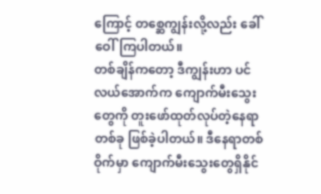ကြောင့် တစ္ဆေကျွန်းလို့လည်း ခေါ်ဝေါ်ကြပါတယ်။
တစ်ချိန်ကတော့ ဒီကျွန်းဟာ ပင်လယ်အောက်က ကျောက်မီးသွေးတွေကို တူးဖော်ထုတ်လုပ်တဲ့နေရာတစ်ခု ဖြစ်ခဲ့ပါတယ်။ ဒီနေရာတစ်ဝိုက်မှာ ကျောက်မီးသွေးတွေရှိနိုင်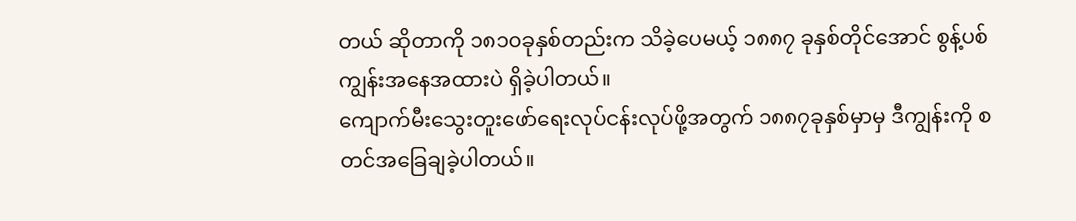တယ် ဆိုတာကို ၁၈၁၀ခုနှစ်တည်းက သိခဲ့ပေမယ့် ၁၈၈၇ ခုနှစ်တိုင်အောင် စွန့်ပစ်ကျွန်းအနေအထားပဲ ရှိခဲ့ပါတယ်။
ကျောက်မီးသွေးတူးဖော်ရေးလုပ်ငန်းလုပ်ဖို့အတွက် ၁၈၈၇ခုနှစ်မှာမှ ဒီကျွန်းကို စတင်အခြေချခဲ့ပါတယ်။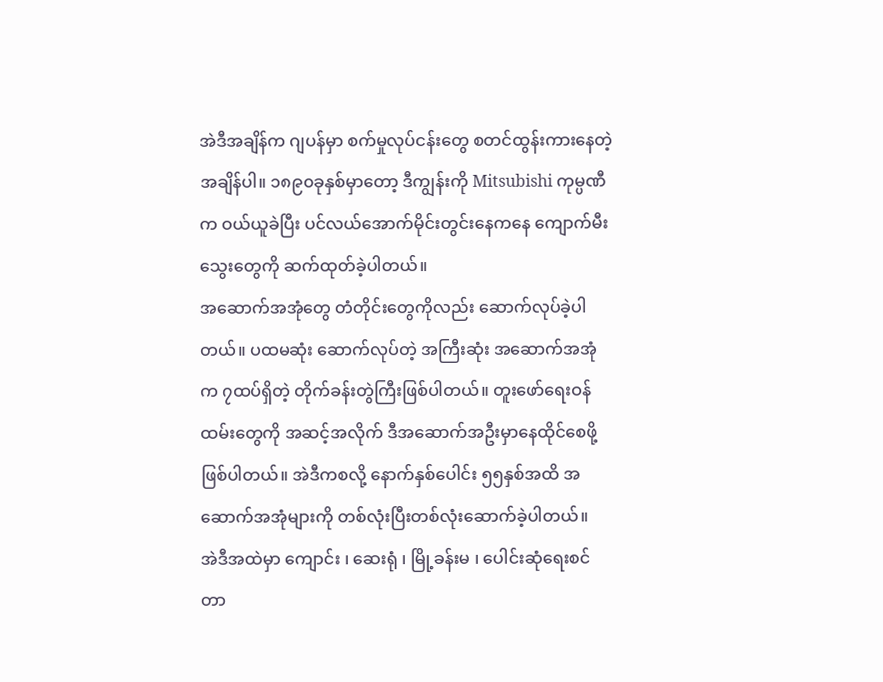အဲဒီအချိန်က ဂျပန်မှာ စက်မှုလုပ်ငန်းတွေ စတင်ထွန်းကားနေတဲ့ အချိန်ပါ။ ၁၈၉၀ခုနှစ်မှာတော့ ဒီကျွန်းကို Mitsubishi ကုမ္ပဏီက ဝယ်ယူခဲပြီး ပင်လယ်အောက်မိုင်းတွင်းနေကနေ ကျောက်မီးသွေးတွေကို ဆက်ထုတ်ခဲ့ပါတယ်။
အဆောက်အအုံတွေ တံတိုင်းတွေကိုလည်း ဆောက်လုပ်ခဲ့ပါတယ်။ ပထမဆုံး ဆောက်လုပ်တဲ့ အကြီးဆုံး အဆောက်အအုံက ၇ထပ်ရှိတဲ့ တိုက်ခန်းတွဲကြီးဖြစ်ပါတယ်။ တူးဖော်ရေးဝန်ထမ်းတွေကို အဆင့်အလိုက် ဒီအဆောက်အဦးမှာနေထိုင်စေဖို့ ဖြစ်ပါတယ်။ အဲဒီကစလို့ နောက်နှစ်ပေါင်း ၅၅နှစ်အထိ အဆောက်အအုံများကို တစ်လုံးပြီးတစ်လုံးဆောက်ခဲ့ပါတယ်။
အဲဒီအထဲမှာ ကျောင်း ၊ ဆေးရုံ ၊ မြို့ခန်းမ ၊ ပေါင်းဆုံရေးစင်တာ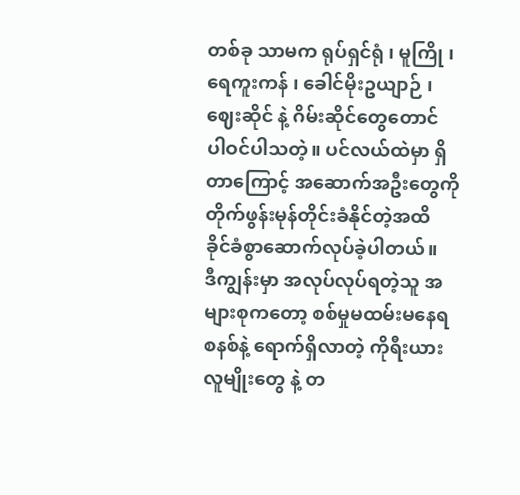တစ်ခု သာမက ရုပ်ရှင်ရုံ ၊ မူကြို ၊ ရေကူးကန် ၊ ခေါင်မိုးဥယျာဉ် ၊ ဈေးဆိုင် နဲ့ ဂိမ်းဆိုင်တွေတောင် ပါဝင်ပါသတဲ့။ ပင်လယ်ထဲမှာ ရှိတာကြောင့် အဆောက်အဦးတွေကို တိုက်ဖွန်းမုန်တိုင်းခံနိုင်တဲ့အထိ ခိုင်ခံစွာဆောက်လုပ်ခဲ့ပါတယ်။
ဒီကျွန်းမှာ အလုပ်လုပ်ရတဲ့သူ အများစုကတော့ စစ်မှုမထမ်းမနေရစနစ်နဲ့ ရောက်ရှိလာတဲ့ ကိုရီးယားလူမျိုးတွေ နဲ့ တ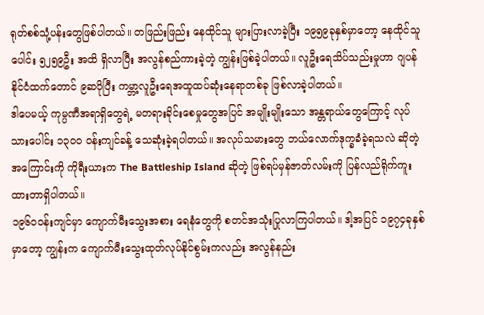ရုတ်စစ်သုံ့ပန်းတွေဖြစ်ပါတယ်။ တဖြည်းဖြည်း နေထိုင်သူ များပြားလာခဲ့ပြီး ၁၉၅၉ခုနှစ်မှာတော့ နေထိုင်သူပေါင်း ၅၂၅၉ဦး အထိ ရှိလာပြီး အလွန်စည်ကားခဲ့တဲ့ ကျွန်းဖြစ်ခဲ့ပါတယ်။ လူဦးရေသိပ်သည်းမှုဟာ ဂျပန်နိုင်ငံထက်တောင် ၉ဆပိုပြီး ကမ္ဘာ့လူဦးရေအထူထပ်ဆုံးနေရာတစ်ခု ဖြစ်လာခဲ့ပါတယ်။
ဒါပေမယ့် ကုမ္ပဏီအရာရှိတွေရဲ့ မတရားခိုင်းစေမှုတွေအပြင် အမျိုးမျိုးသော အန္တရာယ်တွေကြောင့် လုပ်သားပေါင်း ၁၃၀၀ ဝန်းကျင်ခန့် သေဆုံးခဲ့ရပါတယ်။ အလုပ်သမားတွေ ဘယ်လောက်ဒုက္ခခံခဲ့ရသလဲ ဆိုတဲ့အကြောင်းကို ကိုရီးယားက The Battleship Island ဆိုတဲ့ ဖြစ်ရပ်မှန်ဇာတ်လမ်းကို ပြန်လည်ရိုက်ကူးထားတာရှိပါတယ်။
၁၉၆၀၀န်းကျင်မှာ ကျောက်မီးသွေးအစား ရေနံတွေကို စတင်အသုံးပြုလာကြပါတယ်။ ဒါ့အပြင် ၁၉၇၄ခုနှစ်မှာတော့ ကျွန်းက ကျောက်မီးသွေးထုတ်လုပ်နိုင်စွမ်းကလည်း အလွန်နည်း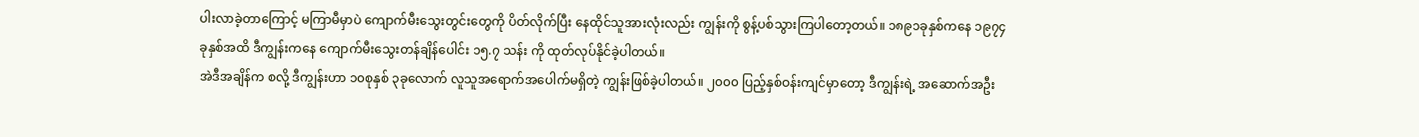ပါးလာခဲ့တာကြောင့် မကြာမီမှာပဲ ကျောက်မီးသွေးတွင်းတွေကို ပိတ်လိုက်ပြီး နေထိုင်သူအားလုံးလည်း ကျွန်းကို စွန့်ပစ်သွားကြပါတော့တယ်။ ၁၈၉၁ခုနှစ်ကနေ ၁၉၇၄ခုနှစ်အထိ ဒီကျွန်းကနေ ကျောက်မီးသွေးတန်ချိန်ပေါင်း ၁၅.၇ သန်း ကို ထုတ်လုပ်နိုင်ခဲ့ပါတယ်။
အဲဒီအချိန်က စလို့ ဒီကျွန်းဟာ ၁၀စုနှစ် ၃ခုလောက် လူသူအရောက်အပေါက်မရှိတဲ့ ကျွန်းဖြစ်ခဲ့ပါတယ်။ ၂၀၀၀ ပြည့်နှစ်ဝန်းကျင်မှာတော့ ဒီကျွန်းရဲ့ အဆောက်အဦး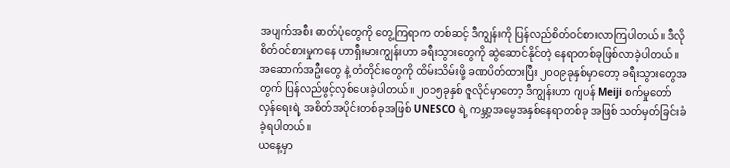အပျက်အစီး ဓာတ်ပုံတွေကို တွေ့ကြရာက တစ်ဆင့် ဒီကျွန်းကို ပြန်လည်စိတ်ဝင်စားလာကြပါတယ်။ ဒီလို စိတ်ဝင်စားမှုကနေ ဟာရှီးမားကျွန်းဟာ ခရီးသွားတွေကို ဆွဲဆောင်နိုင်တဲ့ နေရာတစ်ခုဖြစ်လာခဲ့ပါတယ်။
အဆောက်အဦးတွေ နဲ့ တံတိုင်းတွေကို ထိမ်းသိမ်းဖို့ ခဏပိတ်ထားပြီး ၂၀၀၉ခုနှစ်မှာတော့ ခရီးသွားတွေအတွက် ပြန်လည်ဖွင့်လှစ်ပေးခဲ့ပါတယ်။ ၂၀၁၅ခုနှစ် ဇူလိုင်မှာတော့ ဒီကျွန်းဟာ ဂျပန် Meiji စက်မှုတော်လှန်ရေးရဲ့ အစိတ်အပိုင်းတစ်ခုအဖြစ် UNESCO ရဲ့ ကမ္ဘာ့အမွေအနှစ်နေရာတစ်ခု အဖြစ် သတ်မှတ်ခြင်းခံခဲ့ရပါတယ်။
ယနေ့မှာ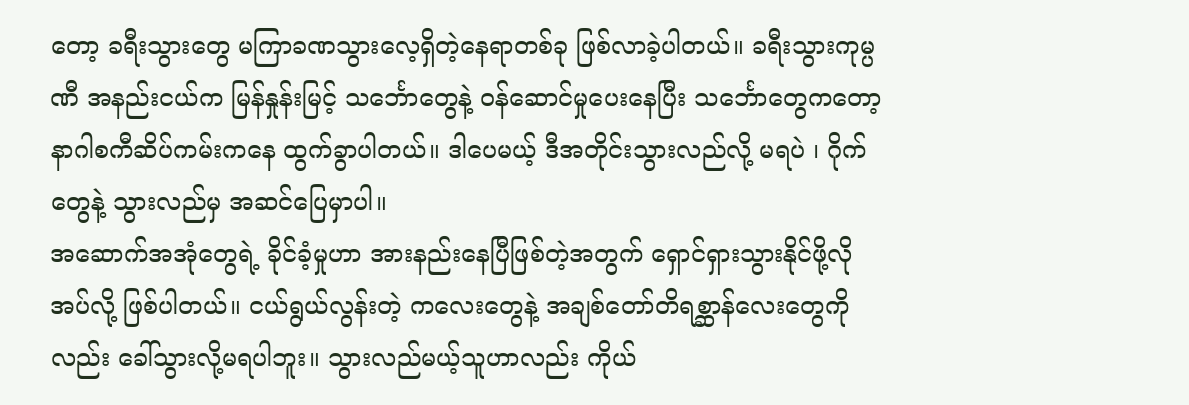တော့ ခရီးသွားတွေ မကြာခဏသွားလေ့ရှိတဲ့နေရာတစ်ခု ဖြစ်လာခဲ့ပါတယ်။ ခရီးသွားကုမ္ပဏီ အနည်းငယ်က မြန်နှုန်းမြင့် သင်္ဘောတွေနဲ့ ဝန်ဆောင်မှုပေးနေပြီး သင်္ဘောတွေကတော့ နာဂါစကီဆိပ်ကမ်းကနေ ထွက်ခွာပါတယ်။ ဒါပေမယ့် ဒီအတိုင်းသွားလည်လို့ မရပဲ ၊ ဂိုက်တွေနဲ့ သွားလည်မှ အဆင်ပြေမှာပါ။
အဆောက်အအုံတွေရဲ့ ခိုင်ခံ့မှုဟာ အားနည်းနေပြီဖြစ်တဲ့အတွက် ရှောင်ရှားသွားနိုင်ဖို့လိုအပ်လို့ ဖြစ်ပါတယ်။ ငယ်ရွယ်လွန်းတဲ့ ကလေးတွေနဲ့ အချစ်တော်တိရစ္ဆာန်လေးတွေကိုလည်း ခေါ်သွားလို့မရပါဘူး။ သွားလည်မယ့်သူဟာလည်း ကိုယ်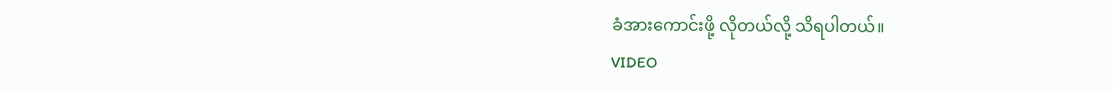ခံအားကောင်းဖို့ လိုတယ်လို့ သိရပါတယ်။
VIDEO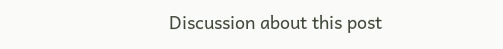Discussion about this post